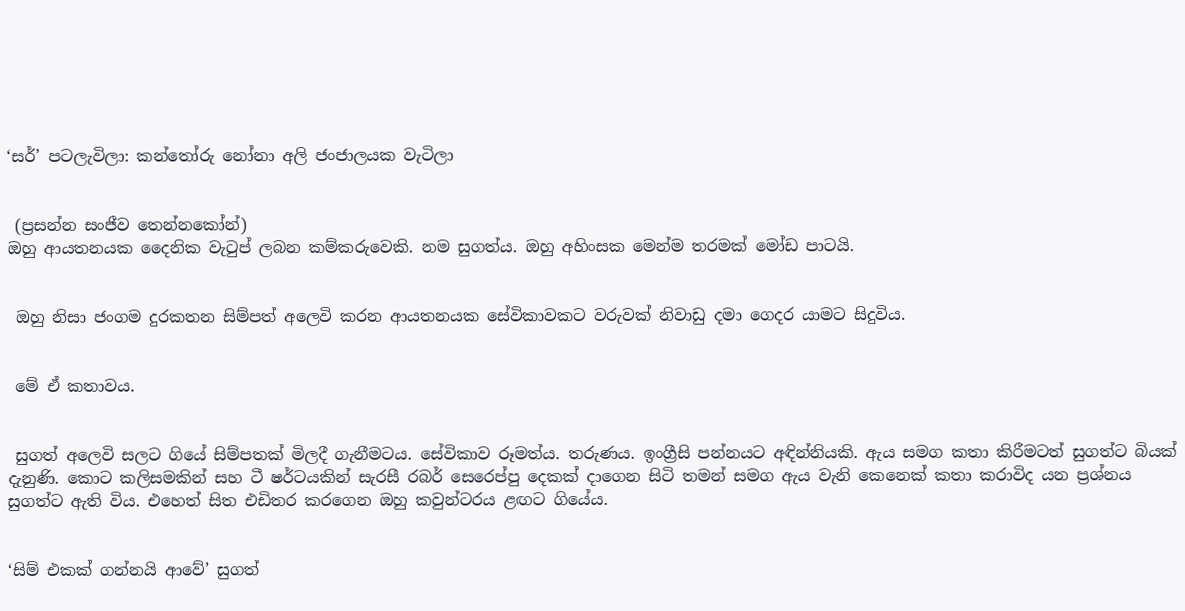‘සර්’ පටලැවිලා: කන්තෝරු නෝනා අලි ජංජාලයක වැටිලා


 (ප්‍රසන්න සංජීව තෙන්නකෝන්)
ඔහු ආයතනයක දෛනික වැටුප් ලබන කම්කරුවෙකි. නම සුගත්ය. ඔහු අහිංසක මෙන්ම තරමක් මෝඩ පාටයි.


 ඔහු නිසා ජංගම දුරකතන සිම්පත් අලෙවි කරන ආයතනයක සේවිකාවකට වරුවක් නිවාඩු දමා ගෙදර යාමට සිදුවිය.


 මේ ඒ කතාවය.


 සුගත් අලෙවි සලට ගියේ සිම්පතක් මිලදී ගැනීමටය. සේවිකාව රූමත්ය. තරුණය. ඉංග්‍රීසි පන්නයට අඳින්නියකි. ඇය සමග කතා කිරීමටත් සුගත්ට බියක් දැනුණි. කොට කලිසමකින් සහ ටී ෂර්ටයකින් සැරසී රබර් සෙරෙප්පු දෙකක් දාගෙන සිටි තමන් සමග ඇය වැනි කෙනෙක් කතා කරාවිද යන ප්‍රශ්නය සුගත්ට ඇති විය. එහෙත් සිත එඩිතර කරගෙන ඔහු කවුන්ටරය ළඟට ගියේය.


‘සිම් එකක් ගන්නයි ආවේ’ සුගත්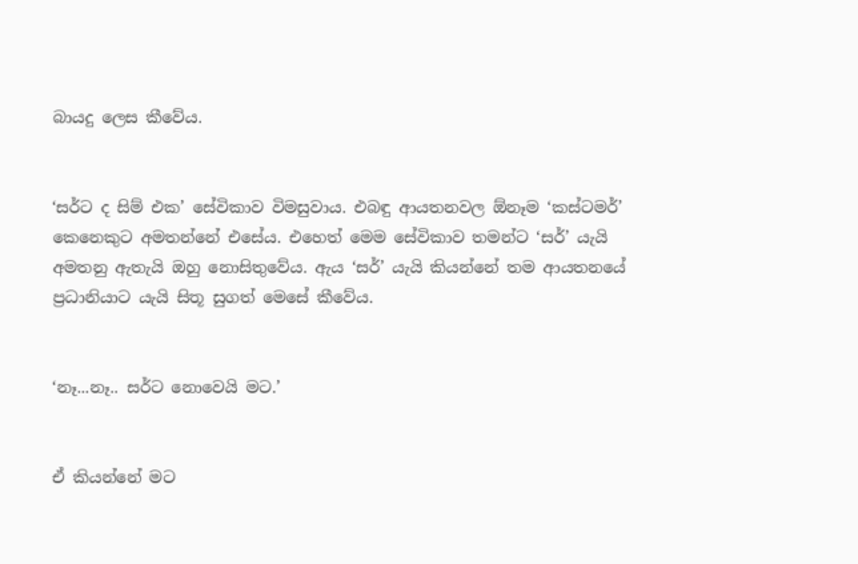බායදු ලෙස කීවේය.


‘සර්ට ද සිම් එක’ සේවිකාව විමසුවාය. එබඳු ආයතනවල ඕනෑම ‘කස්ටමර්’ කෙනෙකුට අමතන්නේ එසේය. එහෙත් මෙම සේවිකාව තමන්ට ‘සර්’ යැයි අමතනු ඇතැයි ඔහු නොසිතුවේය. ඇය ‘සර්’ යැයි කියන්නේ තම ආයතනයේ ප්‍රධානියාට යැයි සිතූ සුගත් මෙසේ කීවේය.


‘නෑ...නෑ.. සර්ට නොවෙයි මට.’


ඒ කියන්නේ මට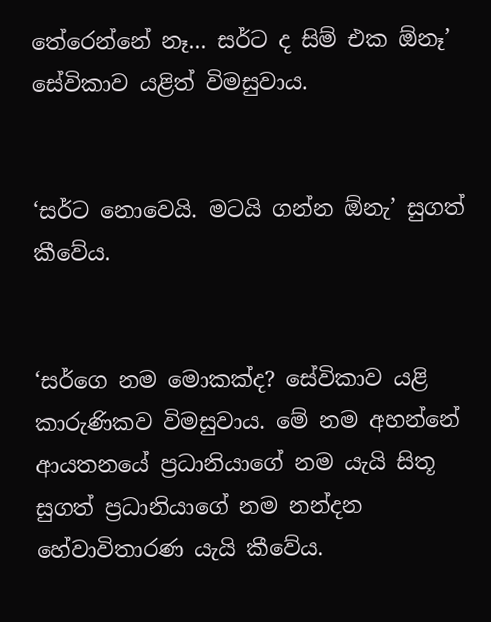තේරෙන්නේ නෑ... සර්ට ද සිම් එක ඕනෑ’ සේවිකාව යළිත් විමසුවාය.


‘සර්ට නොවෙයි. මටයි ගන්න ඕනැ’ සුගත් කීවේය.


‘සර්ගෙ නම මොකක්ද? සේවිකාව යළි කාරුණිකව විමසුවාය. මේ නම අහන්නේ ආයතනයේ ප්‍රධානියාගේ නම යැයි සිතූ සුගත් ප්‍රධානියාගේ නම නන්දන හේවාවිතාරණ යැයි කීවේය.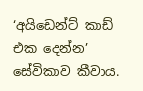‘අයිඩෙන්ට් කාඩ් එක දෙන්න’ සේවිකාව කීවාය.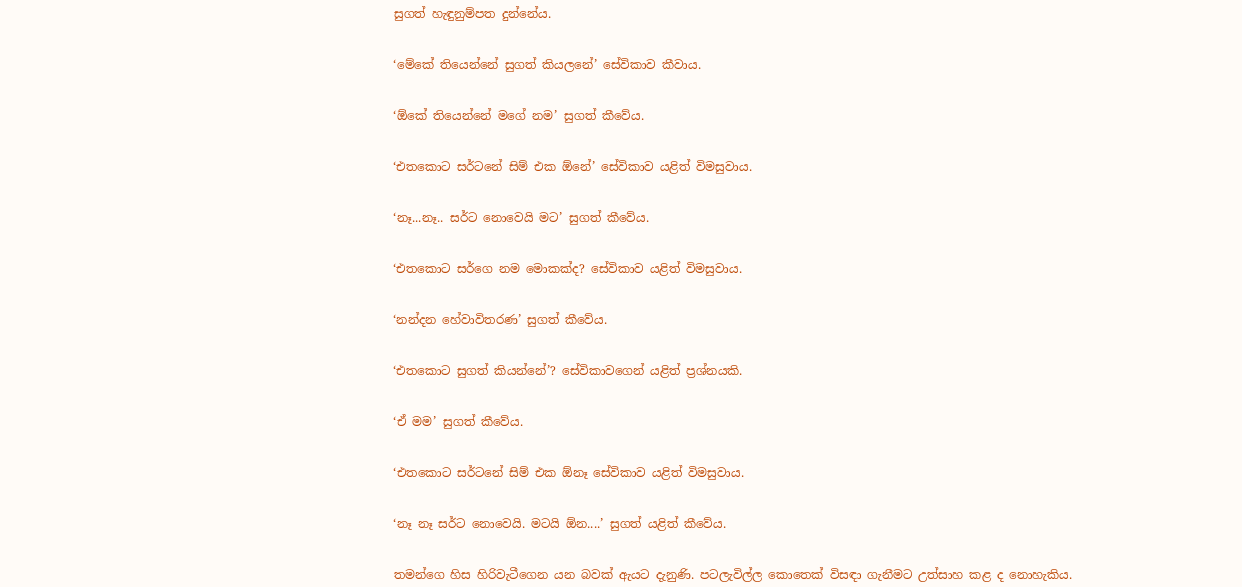සුගත් හැඳුනුම්පත දුන්නේය.


‘මේකේ තියෙන්නේ සුගත් කියලනේ’ සේවිකාව කීවාය.


‘ඕකේ තියෙන්නේ මගේ නම’ සුගත් කීවේය.


‘එතකොට සර්ටනේ සිම් එක ඕනේ’ සේවිකාව යළිත් විමසුවාය.


‘නෑ...නෑ.. සර්ට නොවෙයි මට’ සුගත් කීවේය.


‘එතකොට සර්ගෙ නම මොකක්ද? සේවිකාව යළිත් විමසුවාය.


‘නන්දන හේවාවිතරණ’ සුගත් කීවේය.


‘එතකොට සුගත් කියන්නේ’? සේවිකාවගෙන් යළිත් ප්‍රශ්නයකි.


‘ඒ මම’ සුගත් කීවේය.


‘එතකොට සර්ටනේ සිම් එක ඕනෑ සේවිකාව යළිත් විමසුවාය.


‘නෑ නෑ සර්ට නොවෙයි. මටයි ඕන....’ සුගත් යළිත් කීවේය.


තමන්ගෙ හිස හිරිවැටීගෙන යන බවක් ඇයට දැනුණි. පටලැවිල්ල කොතෙක් විසඳා ගැනීමට උත්සාහ කළ ද නොහැකිය.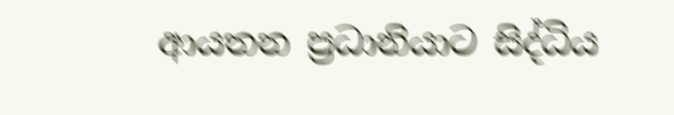ආයතන ප්‍රධානියාට සිද්ධිය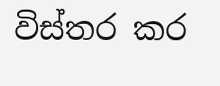විස්තර කර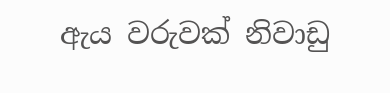ඇය වරුවක් නිවාඩු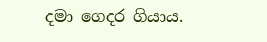දමා ගෙදර ගියාය.